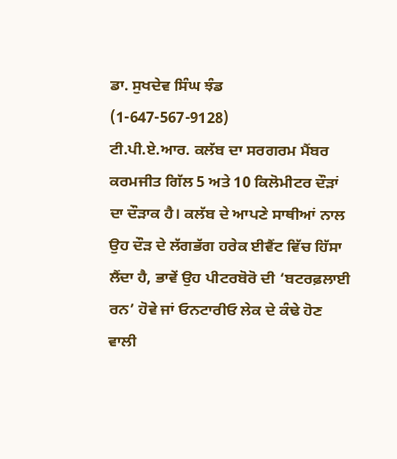ਡਾ. ਸੁਖਦੇਵ ਸਿੰਘ ਝੰਡ
(1-647-567-9128)
ਟੀ.ਪੀ.ਏ.ਆਰ. ਕਲੱਬ ਦਾ ਸਰਗਰਮ ਮੈਂਬਰ ਕਰਮਜੀਤ ਗਿੱਲ 5 ਅਤੇ 10 ਕਿਲੋਮੀਟਰ ਦੌੜਾਂ ਦਾ ਦੌੜਾਕ ਹੈ। ਕਲੱਬ ਦੇ ਆਪਣੇ ਸਾਥੀਆਂ ਨਾਲ ਉਹ ਦੌੜ ਦੇ ਲੱਗਭੱਗ ਹਰੇਕ ਈਵੈਂਟ ਵਿੱਚ ਹਿੱਸਾ ਲੈਂਦਾ ਹੈ, ਭਾਵੇਂ ਉਹ ਪੀਟਰਬੋਰੋ ਦੀ ‘ਬਟਰਫ਼ਲਾਈ ਰਨ’ ਹੋਵੇ ਜਾਂ ਓਨਟਾਰੀਓ ਲੇਕ ਦੇ ਕੰਢੇ ਹੋਣ ਵਾਲੀ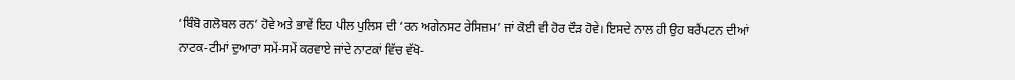‘ਬਿੰਬੋ ਗਲੋਬਲ ਰਨ’ ਹੋਵੇ ਅਤੇ ਭਾਵੇਂ ਇਹ ਪੀਲ ਪੁਲਿਸ ਦੀ ‘ਰਨ ਅਗੇਨਸਟ ਰੇਸਿਜ਼ਮ’ ਜਾਂ ਕੋਈ ਵੀ ਹੋਰ ਦੌੜ ਹੋਵੇ। ਇਸਦੇ ਨਾਲ ਹੀ ਉਹ ਬਰੈਂਪਟਨ ਦੀਆਂ ਨਾਟਕ-ਟੀਮਾਂ ਦੁਆਰਾ ਸਮੇਂ-ਸਮੇਂ ਕਰਵਾਏ ਜਾਂਦੇ ਨਾਟਕਾਂ ਵਿੱਚ ਵੱਖੋ-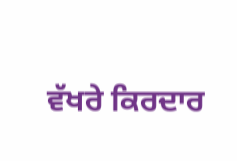ਵੱਖਰੇ ਕਿਰਦਾਰ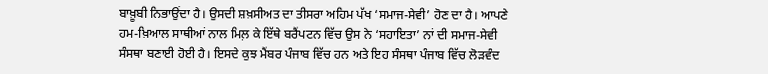ਬਾਖ਼ੂਬੀ ਨਿਭਾਉਂਦਾ ਹੈ। ਉਸਦੀ ਸ਼ਖ਼ਸੀਅਤ ਦਾ ਤੀਸਰਾ ਅਹਿਮ ਪੱਖ ‘ਸਮਾਜ-ਸੇਵੀ’ ਹੋਣ ਦਾ ਹੈ। ਆਪਣੇ ਹਮ-ਖ਼ਿਆਲ ਸਾਥੀਆਂ ਨਾਲ ਮਿਲ਼ ਕੇ ਇੱਥੇ ਬਰੈਂਪਟਨ ਵਿੱਚ ਉਸ ਨੇ ‘ਸਹਾਇਤਾ’ ਨਾਂ ਦੀ ਸਮਾਜ-ਸੇਵੀ ਸੰਸਥਾ ਬਣਾਈ ਹੋਈ ਹੈ। ਇਸਦੇ ਕੁਝ ਮੈਂਬਰ ਪੰਜਾਬ ਵਿੱਚ ਹਨ ਅਤੇ ਇਹ ਸੰਸਥਾ ਪੰਜਾਬ ਵਿੱਚ ਲੋੜਵੰਦ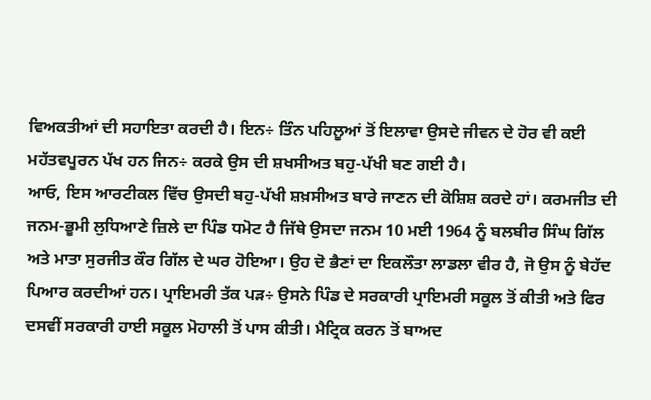ਵਿਅਕਤੀਆਂ ਦੀ ਸਹਾਇਤਾ ਕਰਦੀ ਹੈ। ਇਨ÷ ਤਿੰਨ ਪਹਿਲੂਆਂ ਤੋਂ ਇਲਾਵਾ ਉਸਦੇ ਜੀਵਨ ਦੇ ਹੋਰ ਵੀ ਕਈ ਮਹੱਤਵਪੂਰਨ ਪੱਖ ਹਨ ਜਿਨ÷ ਕਰਕੇ ਉਸ ਦੀ ਸ਼ਖਸੀਅਤ ਬਹੁ-ਪੱਖੀ ਬਣ ਗਈ ਹੈ।
ਆਓ, ਇਸ ਆਰਟੀਕਲ ਵਿੱਚ ਉਸਦੀ ਬਹੁ-ਪੱਖੀ ਸ਼ਖ਼ਸੀਅਤ ਬਾਰੇ ਜਾਣਨ ਦੀ ਕੋਸ਼ਿਸ਼ ਕਰਦੇ ਹਾਂ। ਕਰਮਜੀਤ ਦੀ ਜਨਮ-ਭੂਮੀ ਲੁਧਿਆਣੇ ਜ਼ਿਲੇ ਦਾ ਪਿੰਡ ਧਮੋਟ ਹੈ ਜਿੱਥੇ ਉਸਦਾ ਜਨਮ 10 ਮਈ 1964 ਨੂੰ ਬਲਬੀਰ ਸਿੰਘ ਗਿੱਲ ਅਤੇ ਮਾਤਾ ਸੁਰਜੀਤ ਕੌਰ ਗਿੱਲ ਦੇ ਘਰ ਹੋਇਆ। ਉਹ ਦੋ ਭੈਣਾਂ ਦਾ ਇਕਲੌਤਾ ਲਾਡਲਾ ਵੀਰ ਹੈ, ਜੋ ਉਸ ਨੂੰ ਬੇਹੱਦ ਪਿਆਰ ਕਰਦੀਆਂ ਹਨ। ਪ੍ਰਾਇਮਰੀ ਤੱਕ ਪੜ÷ ਉਸਨੇ ਪਿੰਡ ਦੇ ਸਰਕਾਰੀ ਪ੍ਰਾਇਮਰੀ ਸਕੂਲ ਤੋਂ ਕੀਤੀ ਅਤੇ ਫਿਰ ਦਸਵੀਂ ਸਰਕਾਰੀ ਹਾਈ ਸਕੂਲ ਮੋਹਾਲੀ ਤੋਂ ਪਾਸ ਕੀਤੀ। ਮੈਟ੍ਰਿਕ ਕਰਨ ਤੋਂ ਬਾਅਦ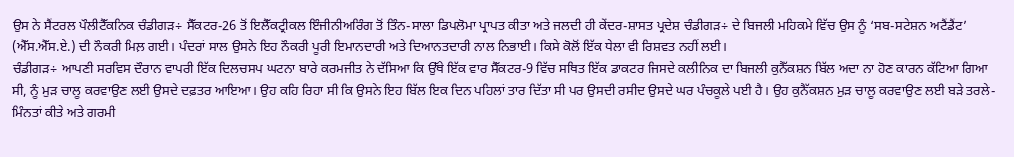ਉਸ ਨੇ ਸੈਂਟਰਲ ਪੌਲੀਟੈੱਕਨਿਕ ਚੰਡੀਗੜ÷ ਸੈੱਕਟਰ-26 ਤੋਂ ਇਲੈੱਕਟ੍ਰੀਕਲ ਇੰਜੀਨੀਅਰਿੰਗ ਤੋਂ ਤਿੰਨ-ਸਾਲਾ ਡਿਪਲੋਮਾ ਪ੍ਰਾਪਤ ਕੀਤਾ ਅਤੇ ਜਲਦੀ ਹੀ ਕੇਂਦਰ-ਸ਼ਾਸਤ ਪ੍ਰਦੇਸ਼ ਚੰਡੀਗੜ÷ ਦੇ ਬਿਜਲੀ ਮਹਿਕਮੇ ਵਿੱਚ ਉਸ ਨੂੰ ‘ਸਬ-ਸਟੇਸ਼ਨ ਅਟੈਂਡੈਂਟ’ (ਐੱਸ.ਐੱਸ.ਏ.) ਦੀ ਨੌਕਰੀ ਮਿਲ਼ ਗਈ। ਪੰਦਰਾਂ ਸਾਲ ਉਸਨੇ ਇਹ ਨੌਕਰੀ ਪੂਰੀ ਇਮਾਨਦਾਰੀ ਅਤੇ ਦਿਆਨਤਦਾਰੀ ਨਾਲ ਨਿਭਾਈ। ਕਿਸੇ ਕੋਲੋਂ ਇੱਕ ਧੇਲਾ ਵੀ ਰਿਸ਼ਵਤ ਨਹੀਂ ਲਈ।
ਚੰਡੀਗੜ÷ ਆਪਣੀ ਸਰਵਿਸ ਦੌਰਾਨ ਵਾਪਰੀ ਇੱਕ ਦਿਲਚਸਪ ਘਟਨਾ ਬਾਰੇ ਕਰਮਜੀਤ ਨੇ ਦੱਸਿਆ ਕਿ ਉੱਥੇ ਇੱਕ ਵਾਰ ਸੈੱਕਟਰ-9 ਵਿੱਚ ਸਥਿਤ ਇੱਕ ਡਾਕਟਰ ਜਿਸਦੇ ਕਲੀਨਿਕ ਦਾ ਬਿਜਲੀ ਕੁਨੈੱਕਸ਼ਨ ਬਿੱਲ ਅਦਾ ਨਾ ਹੋਣ ਕਾਰਨ ਕੱਟਿਆ ਗਿਆ ਸੀ, ਨੂੰ ਮੁੜ ਚਾਲੂ ਕਰਵਾਉਣ ਲਈ ਉਸਦੇ ਦਫ਼ਤਰ ਆਇਆ। ਉਹ ਕਹਿ ਰਿਹਾ ਸੀ ਕਿ ਉਸਨੇ ਇਹ ਬਿੱਲ ਇਕ ਦਿਨ ਪਹਿਲਾਂ ਤਾਰ ਦਿੱਤਾ ਸੀ ਪਰ ਉਸਦੀ ਰਸੀਦ ਉਸਦੇ ਘਰ ਪੰਚਕੂਲੇ ਪਈ ਹੈ। ਉਹ ਕੁਨੈੱਕਸ਼ਨ ਮੁੜ ਚਾਲੂ ਕਰਵਾਉਣ ਲਈ ਬੜੇ ਤਰਲੇ-ਮਿੰਨਤਾਂ ਕੀਤੇ ਅਤੇ ਗਰਮੀ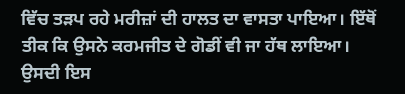ਵਿੱਚ ਤੜਪ ਰਹੇ ਮਰੀਜ਼ਾਂ ਦੀ ਹਾਲਤ ਦਾ ਵਾਸਤਾ ਪਾਇਆ। ਇੱਥੋਂ ਤੀਕ ਕਿ ਉਸਨੇ ਕਰਮਜੀਤ ਦੇ ਗੋਡੀਂ ਵੀ ਜਾ ਹੱਥ ਲਾਇਆ। ਉਸਦੀ ਇਸ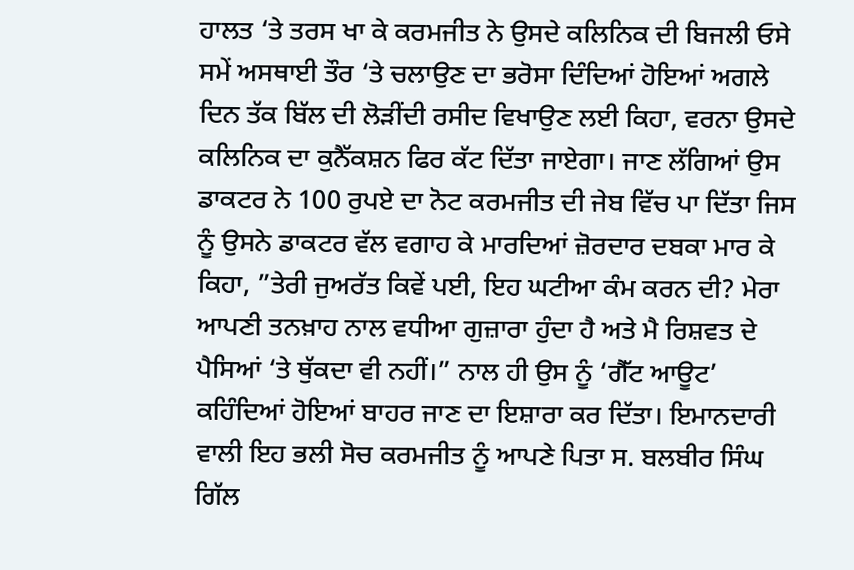ਹਾਲਤ ‘ਤੇ ਤਰਸ ਖਾ ਕੇ ਕਰਮਜੀਤ ਨੇ ਉਸਦੇ ਕਲਿਨਿਕ ਦੀ ਬਿਜਲੀ ਓਸੇ ਸਮੇਂ ਅਸਥਾਈ ਤੌਰ ‘ਤੇ ਚਲਾਉਣ ਦਾ ਭਰੋਸਾ ਦਿੰਦਿਆਂ ਹੋਇਆਂ ਅਗਲੇ ਦਿਨ ਤੱਕ ਬਿੱਲ ਦੀ ਲੋੜੀਂਦੀ ਰਸੀਦ ਵਿਖਾਉਣ ਲਈ ਕਿਹਾ, ਵਰਨਾ ਉਸਦੇ ਕਲਿਨਿਕ ਦਾ ਕੁਨੈੱਕਸ਼ਨ ਫਿਰ ਕੱਟ ਦਿੱਤਾ ਜਾਏਗਾ। ਜਾਣ ਲੱਗਿਆਂ ਉਸ ਡਾਕਟਰ ਨੇ 100 ਰੁਪਏ ਦਾ ਨੋਟ ਕਰਮਜੀਤ ਦੀ ਜੇਬ ਵਿੱਚ ਪਾ ਦਿੱਤਾ ਜਿਸ ਨੂੰ ਉਸਨੇ ਡਾਕਟਰ ਵੱਲ ਵਗਾਹ ਕੇ ਮਾਰਦਿਆਂ ਜ਼ੋਰਦਾਰ ਦਬਕਾ ਮਾਰ ਕੇ ਕਿਹਾ, ”ਤੇਰੀ ਜੁਅਰੱਤ ਕਿਵੇਂ ਪਈ, ਇਹ ਘਟੀਆ ਕੰਮ ਕਰਨ ਦੀ? ਮੇਰਾ ਆਪਣੀ ਤਨਖ਼ਾਹ ਨਾਲ ਵਧੀਆ ਗੁਜ਼ਾਰਾ ਹੁੰਦਾ ਹੈ ਅਤੇ ਮੈ ਰਿਸ਼ਵਤ ਦੇ ਪੈਸਿਆਂ ‘ਤੇ ਥੁੱਕਦਾ ਵੀ ਨਹੀਂ।” ਨਾਲ ਹੀ ਉਸ ਨੂੰ ‘ਗੈੱਟ ਆਊਟ’ ਕਹਿੰਦਿਆਂ ਹੋਇਆਂ ਬਾਹਰ ਜਾਣ ਦਾ ਇਸ਼ਾਰਾ ਕਰ ਦਿੱਤਾ। ਇਮਾਨਦਾਰੀ ਵਾਲੀ ਇਹ ਭਲੀ ਸੋਚ ਕਰਮਜੀਤ ਨੂੰ ਆਪਣੇ ਪਿਤਾ ਸ. ਬਲਬੀਰ ਸਿੰਘ ਗਿੱਲ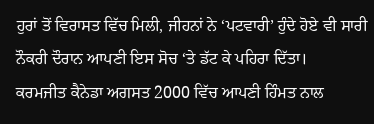ਹੁਰਾਂ ਤੋਂ ਵਿਰਾਸਤ ਵਿੱਚ ਮਿਲੀ, ਜੀਹਨਾਂ ਨੇ ‘ਪਟਵਾਰੀ’ ਹੁੰਦੇ ਹੋਏ ਵੀ ਸਾਰੀ ਨੌਕਰੀ ਦੌਰਾਨ ਆਪਣੀ ਇਸ ਸੋਚ ‘ਤੇ ਡੱਟ ਕੇ ਪਹਿਰਾ ਦਿੱਤਾ।
ਕਰਮਜੀਤ ਕੈਨੇਡਾ ਅਗਸਤ 2000 ਵਿੱਚ ਆਪਣੀ ਹਿੰਮਤ ਨਾਲ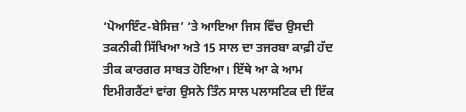‘ਪੋਆਇੰਟ-ਬੇਸਿਜ਼’ ‘ਤੇ ਆਇਆ ਜਿਸ ਵਿੱਚ ਉਸਦੀ ਤਕਨੀਕੀ ਸਿੱਖਿਆ ਅਤੇ 15 ਸਾਲ ਦਾ ਤਜਰਬਾ ਕਾਫ਼ੀ ਹੱਦ ਤੀਕ ਕਾਰਗਰ ਸਾਬਤ ਹੋਇਆ। ਇੱਥੇ ਆ ਕੇ ਆਮ ਇਮੀਗਰੈਂਟਾਂ ਵਾਂਗ ਉਸਨੇ ਤਿੰਨ ਸਾਲ ਪਲਾਸਟਿਕ ਦੀ ਇੱਕ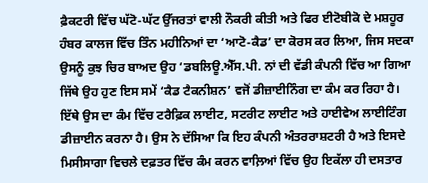ਫ਼ੈਕਟਰੀ ਵਿੱਚ ਘੱਟੋ-ਘੱਟ ਉੱਜਰਤਾਂ ਵਾਲੀ ਨੌਕਰੀ ਕੀਤੀ ਅਤੇ ਫਿਰ ਈਟੋਬੀਕੋ ਦੇ ਮਸ਼ਹੂਰ ਹੰਬਰ ਕਾਲਜ ਵਿੱਚ ਤਿੰਨ ਮਹੀਨਿਆਂ ਦਾ ‘ਆਟੋ-ਕੈਡ’ ਦਾ ਕੋਰਸ ਕਰ ਲਿਆ, ਜਿਸ ਸਦਕਾ ਉਸਨੂੰ ਕੁਝ ਚਿਰ ਬਾਅਦ ਉਹ ‘ਡਬਲਿਊ.ਐੱਸ.ਪੀ. ਨਾਂ ਦੀ ਵੱਡੀ ਕੰਪਨੀ ਵਿੱਚ ਆ ਗਿਆ ਜਿੱਥੇ ਉਹ ਹੁਣ ਇਸ ਸਮੇਂ ‘ਕੈਡ ਟੈਕਨੀਸ਼ਨ’ ਵਜੋਂ ਡੀਜ਼ਾਈਨਿੰਗ ਦਾ ਕੰਮ ਕਰ ਰਿਹਾ ਹੈ। ਇੱਥੇ ਉਸ ਦਾ ਕੰਮ ਵਿੱਚ ਟਰੈਫ਼ਿਕ ਲਾਈਟ, ਸਟਰੀਟ ਲਾਈਟ ਅਤੇ ਹਾਈਵੇਅ ਲਾਈਟਿੰਗ ਡੀਜ਼ਾਈਨ ਕਰਨਾ ਹੈ। ਉਸ ਨੇ ਦੱਸਿਆ ਕਿ ਇਹ ਕੰਪਨੀ ਅੰਤਰਰਾਸ਼ਟਰੀ ਹੈ ਅਤੇ ਇਸਦੇ ਮਿਸੀਸਾਗਾ ਵਿਚਲੇ ਦਫ਼ਤਰ ਵਿੱਚ ਕੰਮ ਕਰਨ ਵਾਲ਼ਿਆਂ ਵਿੱਚ ਉਹ ਇਕੱਲਾ ਹੀ ਦਸਤਾਰ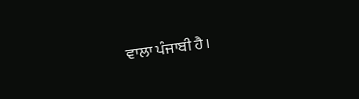ਵਾਲਾ ਪੰਜਾਬੀ ਹੈ।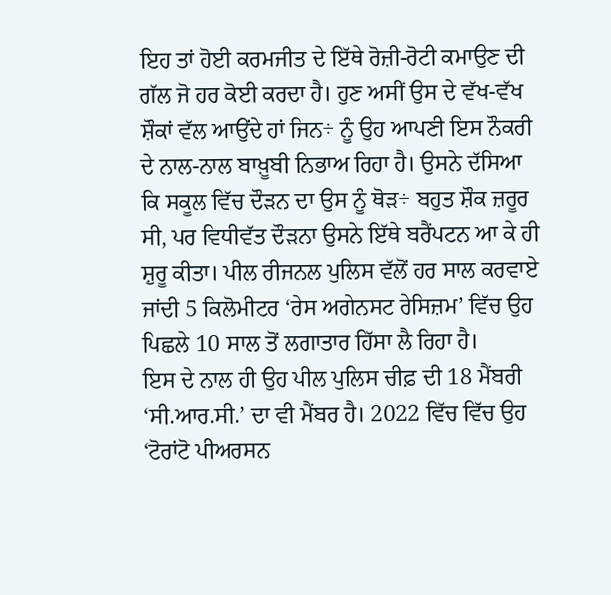ਇਹ ਤਾਂ ਹੋਈ ਕਰਮਜੀਤ ਦੇ ਇੱਥੇ ਰੋਜ਼ੀ-ਰੋਟੀ ਕਮਾਉਣ ਦੀ ਗੱਲ ਜੋ ਹਰ ਕੋਈ ਕਰਦਾ ਹੈ। ਹੁਣ ਅਸੀਂ ਉਸ ਦੇ ਵੱਖ-ਵੱਖ ਸ਼ੌਕਾਂ ਵੱਲ ਆਉਂਦੇ ਹਾਂ ਜਿਨ÷ ਨੂੰ ਉਹ ਆਪਣੀ ਇਸ ਨੌਕਰੀ ਦੇ ਨਾਲ-ਨਾਲ ਬਾਖ਼ੂਬੀ ਨਿਭਾਅ ਰਿਹਾ ਹੈ। ਉਸਨੇ ਦੱਸਿਆ ਕਿ ਸਕੂਲ ਵਿੱਚ ਦੌੜਨ ਦਾ ਉਸ ਨੂੰ ਥੋੜ÷ ਬਹੁਤ ਸ਼ੌਕ ਜ਼ਰੂਰ ਸੀ, ਪਰ ਵਿਧੀਵੱਤ ਦੌੜਨਾ ਉਸਨੇ ਇੱਥੇ ਬਰੈਂਪਟਨ ਆ ਕੇ ਹੀ ਸ਼ੁਰੂ ਕੀਤਾ। ਪੀਲ ਰੀਜਨਲ ਪੁਲਿਸ ਵੱਲੋਂ ਹਰ ਸਾਲ ਕਰਵਾਏ ਜਾਂਦੀ 5 ਕਿਲੋਮੀਟਰ ‘ਰੇਸ ਅਗੇਨਸਟ ਰੇਸਿਜ਼ਮ’ ਵਿੱਚ ਉਹ ਪਿਛਲੇ 10 ਸਾਲ ਤੋਂ ਲਗਾਤਾਰ ਹਿੱਸਾ ਲੈ ਰਿਹਾ ਹੈ।
ਇਸ ਦੇ ਨਾਲ ਹੀ ਉਹ ਪੀਲ ਪੁਲਿਸ ਚੀਫ਼ ਦੀ 18 ਮੈਂਬਰੀ ‘ਸੀ.ਆਰ.ਸੀ.’ ਦਾ ਵੀ ਮੈਂਬਰ ਹੈ। 2022 ਵਿੱਚ ਵਿੱਚ ਉਹ ‘ਟੋਰਾਂਟੋ ਪੀਅਰਸਨ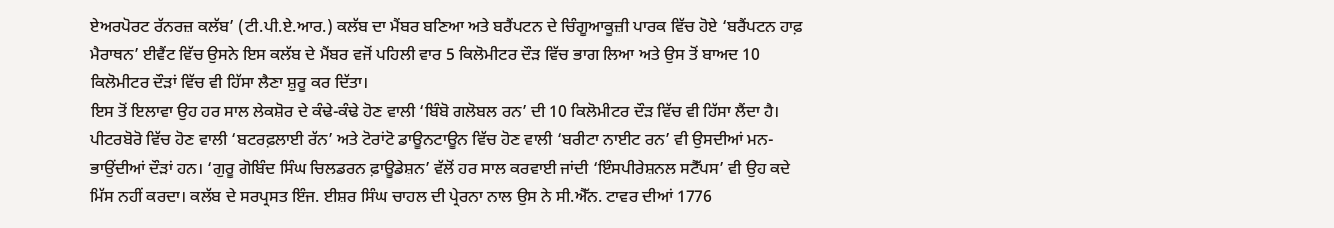ਏਅਰਪੋਰਟ ਰੱਨਰਜ਼ ਕਲੱਬ’ (ਟੀ.ਪੀ.ਏ.ਆਰ.) ਕਲੱਬ ਦਾ ਮੈਂਬਰ ਬਣਿਆ ਅਤੇ ਬਰੈਂਪਟਨ ਦੇ ਚਿੰਗੂਆਕੂਜ਼ੀ ਪਾਰਕ ਵਿੱਚ ਹੋਏ ‘ਬਰੈਂਪਟਨ ਹਾਫ਼ ਮੈਰਾਥਨ’ ਈਵੈਂਟ ਵਿੱਚ ਉਸਨੇ ਇਸ ਕਲੱਬ ਦੇ ਮੈਂਬਰ ਵਜੋਂ ਪਹਿਲੀ ਵਾਰ 5 ਕਿਲੋਮੀਟਰ ਦੌੜ ਵਿੱਚ ਭਾਗ ਲਿਆ ਅਤੇ ਉਸ ਤੋਂ ਬਾਅਦ 10 ਕਿਲੋਮੀਟਰ ਦੌੜਾਂ ਵਿੱਚ ਵੀ ਹਿੱਸਾ ਲੈਣਾ ਸ਼ੁਰੂ ਕਰ ਦਿੱਤਾ।
ਇਸ ਤੋਂ ਇਲਾਵਾ ਉਹ ਹਰ ਸਾਲ ਲੇਕਸ਼ੋਰ ਦੇ ਕੰਢੇ-ਕੰਢੇ ਹੋਣ ਵਾਲੀ ‘ਬਿੰਬੋ ਗਲੋਬਲ ਰਨ’ ਦੀ 10 ਕਿਲੋਮੀਟਰ ਦੌੜ ਵਿੱਚ ਵੀ ਹਿੱਸਾ ਲੈਂਦਾ ਹੈ। ਪੀਟਰਬੋਰੋ ਵਿੱਚ ਹੋਣ ਵਾਲੀ ‘ਬਟਰਫ਼ਲਾਈ ਰੱਨ’ ਅਤੇ ਟੋਰਾਂਟੋ ਡਾਊਨਟਾਊਨ ਵਿੱਚ ਹੋਣ ਵਾਲੀ ‘ਬਰੀਟਾ ਨਾਈਟ ਰਨ’ ਵੀ ਉਸਦੀਆਂ ਮਨ-ਭਾਉਂਦੀਆਂ ਦੌੜਾਂ ਹਨ। ‘ਗੁਰੂ ਗੋਬਿੰਦ ਸਿੰਘ ਚਿਲਡਰਨ ਫ਼ਾਊਡੇਸ਼ਨ’ ਵੱਲੋਂ ਹਰ ਸਾਲ ਕਰਵਾਈ ਜਾਂਦੀ ‘ਇੰਸਪੀਰੇਸ਼ਨਲ ਸਟੈੱਪਸ’ ਵੀ ਉਹ ਕਦੇ ਮਿੱਸ ਨਹੀਂ ਕਰਦਾ। ਕਲੱਬ ਦੇ ਸਰਪ੍ਰਸਤ ਇੰਜ. ਈਸ਼ਰ ਸਿੰਘ ਚਾਹਲ ਦੀ ਪ੍ਰੇਰਨਾ ਨਾਲ ਉਸ ਨੇ ਸੀ.ਐੱਨ. ਟਾਵਰ ਦੀਆਂ 1776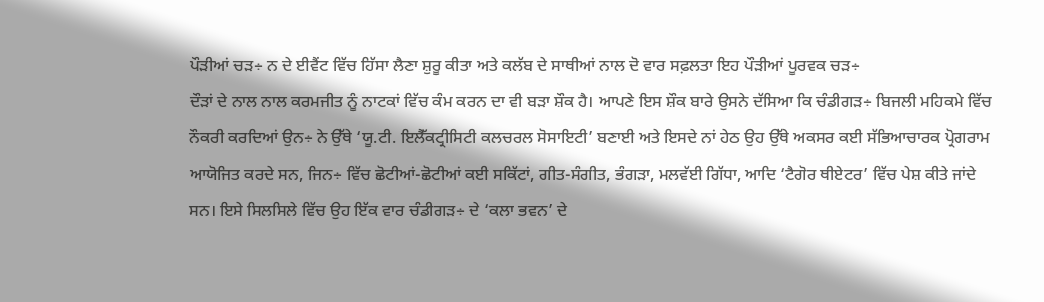ਪੌੜੀਆਂ ਚੜ÷ ਨ ਦੇ ਈਵੈਂਟ ਵਿੱਚ ਹਿੱਸਾ ਲੈਣਾ ਸ਼ੁਰੂ ਕੀਤਾ ਅਤੇ ਕਲੱਬ ਦੇ ਸਾਥੀਆਂ ਨਾਲ ਦੋ ਵਾਰ ਸਫ਼ਲਤਾ ਇਹ ਪੌੜੀਆਂ ਪੂਰਵਕ ਚੜ÷
ਦੌੜਾਂ ਦੇ ਨਾਲ ਨਾਲ ਕਰਮਜੀਤ ਨੂੰ ਨਾਟਕਾਂ ਵਿੱਚ ਕੰਮ ਕਰਨ ਦਾ ਵੀ ਬੜਾ ਸ਼ੌਕ ਹੈ। ਆਪਣੇ ਇਸ ਸ਼ੌਕ ਬਾਰੇ ਉਸਨੇ ਦੱਸਿਆ ਕਿ ਚੰਡੀਗੜ÷ ਬਿਜਲੀ ਮਹਿਕਮੇ ਵਿੱਚ ਨੌਕਰੀ ਕਰਦਿਆਂ ਉਨ÷ ਨੇ ਉੱਥੇ ‘ਯੂ.ਟੀ. ਇਲੈੱਕਟ੍ਰੀਸਿਟੀ ਕਲਚਰਲ ਸੋਸਾਇਟੀ’ ਬਣਾਈ ਅਤੇ ਇਸਦੇ ਨਾਂ ਹੇਠ ਉਹ ਉੱਥੇ ਅਕਸਰ ਕਈ ਸੱਭਿਆਚਾਰਕ ਪ੍ਰੋਗਰਾਮ ਆਯੋਜਿਤ ਕਰਦੇ ਸਨ, ਜਿਨ÷ ਵਿੱਚ ਛੋਟੀਆਂ-ਛੋਟੀਆਂ ਕਈ ਸਕਿੱਟਾਂ, ਗੀਤ-ਸੰਗੀਤ, ਭੰਗੜਾ, ਮਲਵੱਈ ਗਿੱਧਾ, ਆਦਿ ‘ਟੈਗੋਰ ਥੀਏਟਰ’ ਵਿੱਚ ਪੇਸ਼ ਕੀਤੇ ਜਾਂਦੇ ਸਨ। ਇਸੇ ਸਿਲਸਿਲੇ ਵਿੱਚ ਉਹ ਇੱਕ ਵਾਰ ਚੰਡੀਗੜ÷ ਦੇ ‘ਕਲਾ ਭਵਨ’ ਦੇ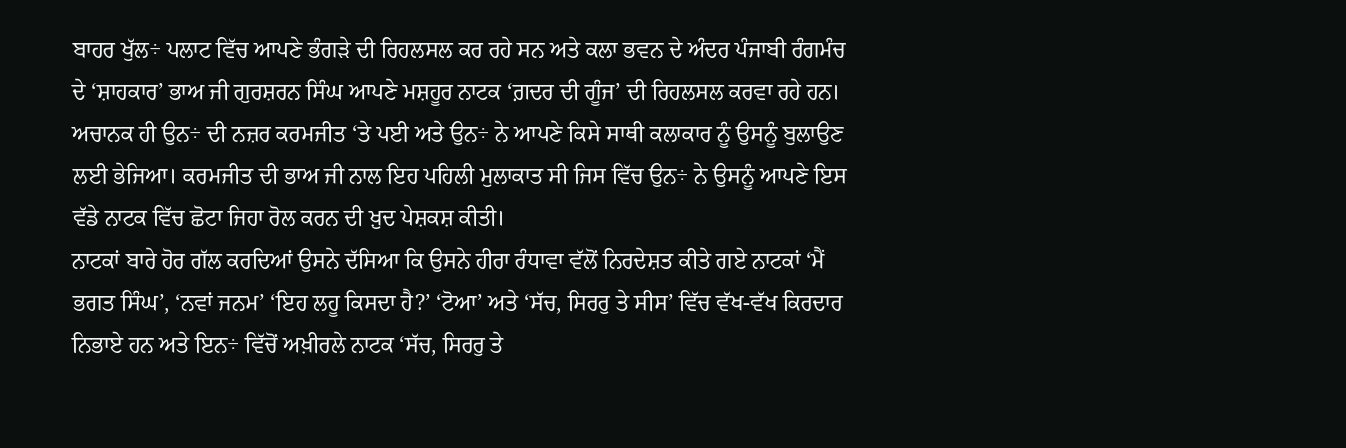ਬਾਹਰ ਖੁੱਲ÷ ਪਲਾਟ ਵਿੱਚ ਆਪਣੇ ਭੰਗੜੇ ਦੀ ਰਿਹਲਸਲ ਕਰ ਰਹੇ ਸਨ ਅਤੇ ਕਲਾ ਭਵਨ ਦੇ ਅੰਦਰ ਪੰਜਾਬੀ ਰੰਗਮੰਚ ਦੇ ‘ਸ਼ਾਹਕਾਰ’ ਭਾਅ ਜੀ ਗੁਰਸ਼ਰਨ ਸਿੰਘ ਆਪਣੇ ਮਸ਼ਹੂਰ ਨਾਟਕ ‘ਗ਼ਦਰ ਦੀ ਗੂੰਜ’ ਦੀ ਰਿਹਲਸਲ ਕਰਵਾ ਰਹੇ ਹਨ। ਅਚਾਨਕ ਹੀ ਉਨ÷ ਦੀ ਨਜ਼ਰ ਕਰਮਜੀਤ ‘ਤੇ ਪਈ ਅਤੇ ਉਨ÷ ਨੇ ਆਪਣੇ ਕਿਸੇ ਸਾਥੀ ਕਲਾਕਾਰ ਨੂੰ ਉਸਨੂੰ ਬੁਲਾਉਣ ਲਈ ਭੇਜਿਆ। ਕਰਮਜੀਤ ਦੀ ਭਾਅ ਜੀ ਨਾਲ ਇਹ ਪਹਿਲੀ ਮੁਲਾਕਾਤ ਸੀ ਜਿਸ ਵਿੱਚ ਉਨ÷ ਨੇ ਉਸਨੂੰ ਆਪਣੇ ਇਸ ਵੱਡੇ ਨਾਟਕ ਵਿੱਚ ਛੋਟਾ ਜਿਹਾ ਰੋਲ ਕਰਨ ਦੀ ਖ਼ੁਦ ਪੇਸ਼ਕਸ਼ ਕੀਤੀ।
ਨਾਟਕਾਂ ਬਾਰੇ ਹੋਰ ਗੱਲ ਕਰਦਿਆਂ ਉਸਨੇ ਦੱਸਿਆ ਕਿ ਉਸਨੇ ਹੀਰਾ ਰੰਧਾਵਾ ਵੱਲੋਂ ਨਿਰਦੇਸ਼ਤ ਕੀਤੇ ਗਏ ਨਾਟਕਾਂ ‘ਮੈਂ ਭਗਤ ਸਿੰਘ’, ‘ਨਵਾਂ ਜਨਮ’ ‘ਇਹ ਲਹੂ ਕਿਸਦਾ ਹੈ?’ ‘ਟੋਆ’ ਅਤੇ ‘ਸੱਚ, ਸਿਰਰੁ ਤੇ ਸੀਸ’ ਵਿੱਚ ਵੱਖ-ਵੱਖ ਕਿਰਦਾਰ ਨਿਭਾਏ ਹਨ ਅਤੇ ਇਨ÷ ਵਿੱਚੋਂ ਅਖ਼ੀਰਲੇ ਨਾਟਕ ‘ਸੱਚ, ਸਿਰਰੁ ਤੇ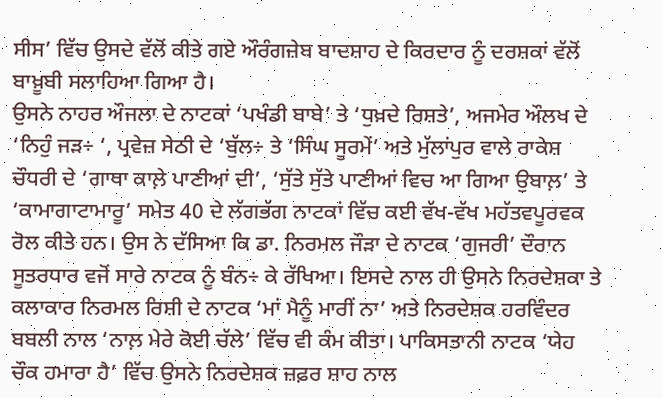ਸੀਸ’ ਵਿੱਚ ਉਸਦੇ ਵੱਲੋਂ ਕੀਤੇ ਗਏ ਔਰੰਗਜ਼ੇਬ ਬਾਦਸ਼ਾਹ ਦੇ ਕਿਰਦਾਰ ਨੂੰ ਦਰਸ਼ਕਾਂ ਵੱਲੋਂ ਬਾਖ਼ੂਬੀ ਸਲਾਹਿਆ ਗਿਆ ਹੈ।
ਉਸਨੇ ਨਾਹਰ ਔਜਲਾ ਦੇ ਨਾਟਕਾਂ ‘ਪਖੰਡੀ ਬਾਬੇ’ ਤੇ ‘ਧੁਖ਼ਦੇ ਰਿਸ਼ਤੇ’, ਅਜਮੇਰ ਔਲਖ ਦੇ ‘ਨਿਹੁੰ ਜੜ÷ ‘, ਪ੍ਰਵੇਜ਼ ਸੇਠੀ ਦੇ ‘ਬੁੱਲ÷ ਤੇ ‘ਸਿੰਘ ਸੂਰਮੇਂ’ ਅਤੇ ਮੁੱਲਾਂਪੁਰ ਵਾਲੇ ਰਾਕੇਸ਼ ਚੌਧਰੀ ਦੇ ‘ਗਾਥਾ ਕਾਲ਼ੇ ਪਾਣੀਆਂ ਦੀ’, ‘ਸੁੱਤੇ ਸੁੱਤੇ ਪਾਣੀਆਂ ਵਿਚ ਆ ਗਿਆ ਉਬਾਲ਼’ ਤੇ ‘ਕਾਮਾਗਾਟਾਮਾਰੂ’ ਸਮੇਤ 40 ਦੇ ਲੱਗਭੱਗ ਨਾਟਕਾਂ ਵਿੱਚ ਕਈ ਵੱਖ-ਵੱਖ ਮਹੱਤਵਪੂਰਵਕ ਰੋਲ ਕੀਤੇ ਹਨ। ਉਸ ਨੇ ਦੱਸਿਆ ਕਿ ਡਾ. ਨਿਰਮਲ ਜੌੜਾ ਦੇ ਨਾਟਕ ‘ਗੁਜਰੀ’ ਦੌਰਾਨ ਸੂਤਰਧਾਰ ਵਜੋਂ ਸਾਰੇ ਨਾਟਕ ਨੂੰ ਬੰਨ÷ ਕੇ ਰੱਖਿਆ। ਇਸਦੇ ਨਾਲ ਹੀ ਉਸਨੇ ਨਿਰਦੇਸ਼ਕਾ ਤੇ ਕਲਾਕਾਰ ਨਿਰਮਲ ਰਿਸ਼ੀ ਦੇ ਨਾਟਕ ‘ਮਾਂ ਮੈਨੂੰ ਮਾਰੀਂ ਨਾ’ ਅਤੇ ਨਿਰਦੇਸ਼ਕ ਹਰਵਿੰਦਰ ਬਬਲੀ ਨਾਲ ‘ਨਾਲ਼ ਮੇਰੇ ਕੋਈ ਚੱਲੇ’ ਵਿੱਚ ਵੀ ਕੰਮ ਕੀਤਾ। ਪਾਕਿਸਤਾਨੀ ਨਾਟਕ ‘ਯੇਹ ਚੌਕ ਹਮਾਰਾ ਹੈ’ ਵਿੱਚ ਉਸਨੇ ਨਿਰਦੇਸ਼ਕ ਜ਼ਫ਼ਰ ਸ਼ਾਹ ਨਾਲ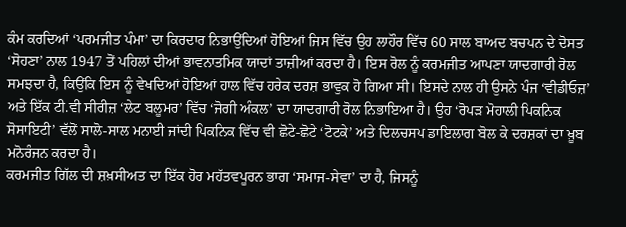ਕੰਮ ਕਰਦਿਆਂ ‘ਪਰਮਜੀਤ ਪੰਮਾ’ ਦਾ ਕਿਰਦਾਰ ਨਿਭਾਉਂਦਿਆਂ ਹੋਇਆਂ ਜਿਸ ਵਿੱਚ ਉਹ ਲਾਹੌਰ ਵਿੱਚ 60 ਸਾਲ ਬਾਅਦ ਬਚਪਨ ਦੇ ਦੋਸਤ ‘ਸੋਹਣਾ’ ਨਾਲ 1947 ਤੋਂ ਪਹਿਲਾਂ ਦੀਆਂ ਭਾਵਨਾਤਮਿਕ ਯਾਦਾਂ ਤਾਜ਼ੀਆਂ ਕਰਦਾ ਹੈ। ਇਸ ਰੋਲ ਨੂੰ ਕਰਮਜੀਤ ਆਪਣਾ ਯਾਦਗਾਰੀ ਰੋਲ ਸਮਝਦਾ ਹੈ, ਕਿਉਂਕਿ ਇਸ ਨੂੰ ਵੇਖਦਿਆਂ ਹੋਇਆਂ ਹਾਲ ਵਿੱਚ ਹਰੇਕ ਦਰਸ਼ ਭਾਵੁਕ ਹੋ ਗਿਆ ਸੀ। ਇਸਦੇ ਨਾਲ ਹੀ ਉਸਨੇ ਪੰਜ ‘ਵੀਡੀਓਜ਼’ ਅਤੇ ਇੱਕ ਟੀ.ਵੀ ਸੀਰੀਜ਼ ‘ਲੇਟ ਬਲੂਮਰ’ ਵਿੱਚ ‘ਜੋਗੀ ਅੰਕਲ’ ਦਾ ਯਾਦਗਾਰੀ ਰੋਲ ਨਿਭਾਇਆ ਹੈ। ਉਹ ‘ਰੋਪੜ ਮੋਹਾਲੀ ਪਿਕਨਿਕ ਸੋਸਾਇਟੀ’ ਵੱਲੋਂ ਸਾਲੋ-ਸਾਲ ਮਨਾਈ ਜਾਂਦੀ ਪਿਕਨਿਕ ਵਿੱਚ ਵੀ ਛੋਟੇ-ਛੋਟੇ ‘ਟੋਟਕੇ’ ਅਤੇ ਦਿਲਚਸਪ ਡਾਇਲਾਗ ਬੋਲ ਕੇ ਦਰਸ਼ਕਾਂ ਦਾ ਖ਼ੂਬ ਮਨੋਰੰਜਨ ਕਰਦਾ ਹੈ।
ਕਰਮਜੀਤ ਗਿੱਲ ਦੀ ਸ਼ਖ਼ਸੀਅਤ ਦਾ ਇੱਕ ਹੋਰ ਮਹੱਤਵਪੂਰਨ ਭਾਗ ‘ਸਮਾਜ-ਸੇਵਾ’ ਦਾ ਹੈ, ਜਿਸਨੂੰ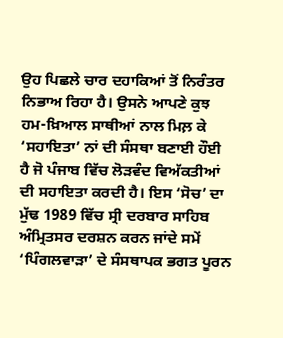ਉਹ ਪਿਛਲੇ ਚਾਰ ਦਹਾਕਿਆਂ ਤੋਂ ਨਿਰੰਤਰ ਨਿਭਾਅ ਰਿਹਾ ਹੈ। ਉਸਨੇ ਆਪਣੇ ਕੁਝ ਹਮ-ਖ਼ਿਆਲ ਸਾਥੀਆਂ ਨਾਲ ਮਿਲ਼ ਕੇ ‘ਸਹਾਇਤਾ’ ਨਾਂ ਦੀ ਸੰਸਥਾ ਬਣਾਈ ਹੌਈ ਹੈ ਜੋ ਪੰਜਾਬ ਵਿੱਚ ਲੋੜਵੰਦ ਵਿਅੱਕਤੀਆਂ ਦੀ ਸਹਾਇਤਾ ਕਰਦੀ ਹੈ। ਇਸ ‘ਸੋਚ’ ਦਾ ਮੁੱਢ 1989 ਵਿੱਚ ਸ੍ਰੀ ਦਰਬਾਰ ਸਾਹਿਬ ਅੰਮ੍ਰਿਤਸਰ ਦਰਸ਼ਨ ਕਰਨ ਜਾਂਦੇ ਸਮੇਂ ‘ਪਿੰਗਲਵਾੜਾ’ ਦੇ ਸੰਸਥਾਪਕ ਭਗਤ ਪੂਰਨ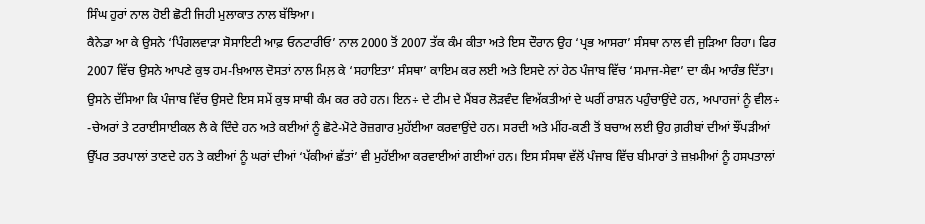ਸਿੰਘ ਹੁਰਾਂ ਨਾਲ ਹੋਈ ਛੋਟੀ ਜਿਹੀ ਮੁਲਾਕਾਤ ਨਾਲ ਬੱਝਿਆ।
ਕੈਨੇਡਾ ਆ ਕੇ ਉਸਨੇ ‘ਪਿੰਗਲਵਾੜਾ ਸੋਸਾਇਟੀ ਆਫ਼ ਓਨਟਾਰੀਓ’ ਨਾਲ 2000 ਤੋਂ 2007 ਤੱਕ ਕੰਮ ਕੀਤਾ ਅਤੇ ਇਸ ਦੌਰਾਨ ਉਹ ‘ਪ੍ਰਭ ਆਸਰਾ’ ਸੰਸਥਾ ਨਾਲ ਵੀ ਜੁੜਿਆ ਰਿਹਾ। ਫਿਰ 2007 ਵਿੱਚ ਉਸਨੇ ਆਪਣੇ ਕੁਝ ਹਮ-ਖ਼ਿਆਲ ਦੋਸਤਾਂ ਨਾਲ ਮਿਲ਼ ਕੇ ‘ਸਹਾਇਤਾ’ ਸੰਸਥਾ’ ਕਾਇਮ ਕਰ ਲਈ ਅਤੇ ਇਸਦੇ ਨਾਂ ਹੇਠ ਪੰਜਾਬ ਵਿੱਚ ‘ਸਮਾਜ-ਸੇਵਾ’ ਦਾ ਕੰਮ ਆਰੰਭ ਦਿੱਤਾ। ਉਸਨੇ ਦੱਸਿਆ ਕਿ ਪੰਜਾਬ ਵਿੱਚ ਉਸਦੇ ਇਸ ਸਮੇਂ ਕੁਝ ਸਾਥੀ ਕੰਮ ਕਰ ਰਹੇ ਹਨ। ਇਨ÷ ਦੇ ਟੀਮ ਦੇ ਮੈਂਬਰ ਲੋੜਵੰਦ ਵਿਅੱਕਤੀਆਂ ਦੇ ਘਰੀਂ ਰਾਸ਼ਨ ਪਹੁੰਚਾਉਂਦੇ ਹਨ, ਅਪਾਹਜਾਂ ਨੂੰ ਵੀਲ÷ -ਚੇਅਰਾਂ ਤੇ ਟਰਾਈਸਾਈਕਲ ਲੈ ਕੇ ਦਿੰਦੇ ਹਨ ਅਤੇ ਕਈਆਂ ਨੂੰ ਛੋਟੇ-ਮੋਟੇ ਰੋਜ਼ਗਾਰ ਮੁਹੱਈਆ ਕਰਵਾਉਂਦੇ ਹਨ। ਸਰਦੀ ਅਤੇ ਮੀਂਹ-ਕਣੀ ਤੋਂ ਬਚਾਅ ਲਈ ਉਹ ਗ਼ਰੀਬਾਂ ਦੀਆਂ ਝੌਂਪੜੀਆਂ ਉੱਪਰ ਤਰਪਾਲਾਂ ਤਾਣਦੇ ਹਨ ਤੇ ਕਈਆਂ ਨੂੰ ਘਰਾਂ ਦੀਆਂ ‘ਪੱਕੀਆਂ ਛੱਤਾਂ’ ਵੀ ਮੁਹੱਈਆ ਕਰਵਾਈਆਂ ਗਈਆਂ ਹਨ। ਇਸ ਸੰਸਥਾ ਵੱਲੋਂ ਪੰਜਾਬ ਵਿੱਚ ਬੀਮਾਰਾਂ ਤੇ ਜ਼ਖ਼ਮੀਆਂ ਨੂੰ ਹਸਪਤਾਲਾਂ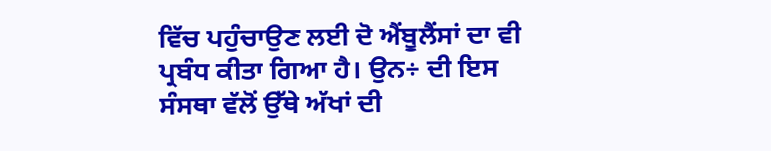ਵਿੱਚ ਪਹੁੰਚਾਉਣ ਲਈ ਦੋ ਐਂਬੂਲੈਂਸਾਂ ਦਾ ਵੀ ਪ੍ਰਬੰਧ ਕੀਤਾ ਗਿਆ ਹੈ। ਉਨ÷ ਦੀ ਇਸ ਸੰਸਥਾ ਵੱਲੋਂ ਉੱਥੇ ਅੱਖਾਂ ਦੀ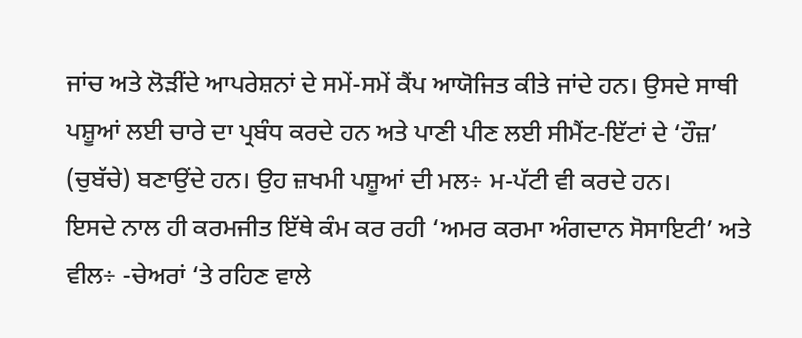ਜਾਂਚ ਅਤੇ ਲੋੜੀਂਦੇ ਆਪਰੇਸ਼ਨਾਂ ਦੇ ਸਮੇਂ-ਸਮੇਂ ਕੈਂਪ ਆਯੋਜਿਤ ਕੀਤੇ ਜਾਂਦੇ ਹਨ। ਉਸਦੇ ਸਾਥੀ ਪਸ਼ੂਆਂ ਲਈ ਚਾਰੇ ਦਾ ਪ੍ਰਬੰਧ ਕਰਦੇ ਹਨ ਅਤੇ ਪਾਣੀ ਪੀਣ ਲਈ ਸੀਮੈਂਟ-ਇੱਟਾਂ ਦੇ ‘ਹੌਜ਼’ (ਚੁਬੱਚੇ) ਬਣਾਉਂਦੇ ਹਨ। ਉਹ ਜ਼ਖਮੀ ਪਸ਼ੂਆਂ ਦੀ ਮਲ÷ ਮ-ਪੱਟੀ ਵੀ ਕਰਦੇ ਹਨ।
ਇਸਦੇ ਨਾਲ ਹੀ ਕਰਮਜੀਤ ਇੱਥੇ ਕੰਮ ਕਰ ਰਹੀ ‘ਅਮਰ ਕਰਮਾ ਅੰਗਦਾਨ ਸੋਸਾਇਟੀ’ ਅਤੇ ਵੀਲ÷ -ਚੇਅਰਾਂ ‘ਤੇ ਰਹਿਣ ਵਾਲੇ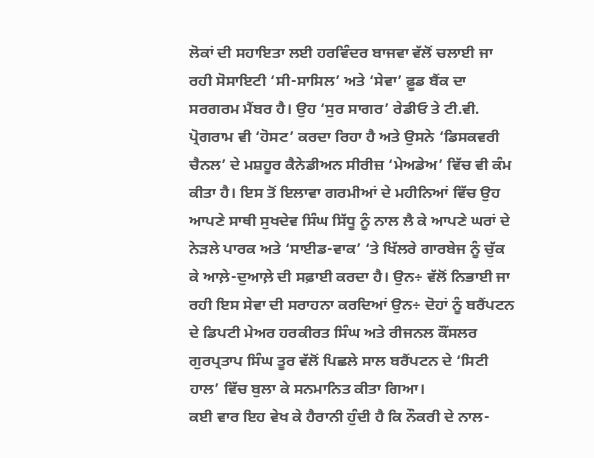ਲੋਕਾਂ ਦੀ ਸਹਾਇਤਾ ਲਈ ਹਰਵਿੰਦਰ ਬਾਜਵਾ ਵੱਲੋਂ ਚਲਾਈ ਜਾ ਰਹੀ ਸੋਸਾਇਟੀ ‘ਸੀ-ਸਾਸਿਲ’ ਅਤੇ ‘ਸੇਵਾ’ ਫ਼ੂਡ ਬੈਂਕ ਦਾ ਸਰਗਰਮ ਮੈਂਬਰ ਹੈ। ਉਹ ‘ਸੁਰ ਸਾਗਰ’ ਰੇਡੀਓ ਤੇ ਟੀ.ਵੀ. ਪ੍ਰੋਗਰਾਮ ਵੀ ‘ਹੋਸਟ’ ਕਰਦਾ ਰਿਹਾ ਹੈ ਅਤੇ ਉਸਨੇ ‘ਡਿਸਕਵਰੀ ਚੈਨਲ’ ਦੇ ਮਸ਼ਹੂਰ ਕੈਨੇਡੀਅਨ ਸੀਰੀਜ਼ ‘ਮੇਅਡੇਅ’ ਵਿੱਚ ਵੀ ਕੰਮ ਕੀਤਾ ਹੈ। ਇਸ ਤੋਂ ਇਲਾਵਾ ਗਰਮੀਆਂ ਦੇ ਮਹੀਨਿਆਂ ਵਿੱਚ ਉਹ ਆਪਣੇ ਸਾਥੀ ਸੁਖਦੇਵ ਸਿੰਘ ਸਿੱਧੂ ਨੂੰ ਨਾਲ ਲੈ ਕੇ ਆਪਣੇ ਘਰਾਂ ਦੇ ਨੇੜਲੇ ਪਾਰਕ ਅਤੇ ‘ਸਾਈਡ-ਵਾਕ’ ‘ਤੇ ਖਿੱਲਰੇ ਗਾਰਬੇਜ ਨੂੰ ਚੁੱਕ ਕੇ ਆਲ਼ੇ-ਦੁਆਲ਼ੇ ਦੀ ਸਫ਼ਾਈ ਕਰਦਾ ਹੈ। ਉਨ÷ ਵੱਲੋਂ ਨਿਭਾਈ ਜਾ ਰਹੀ ਇਸ ਸੇਵਾ ਦੀ ਸਰਾਹਨਾ ਕਰਦਿਆਂ ਉਨ÷ ਦੋਹਾਂ ਨੂੰ ਬਰੈਂਪਟਨ ਦੇ ਡਿਪਟੀ ਮੇਅਰ ਹਰਕੀਰਤ ਸਿੰਘ ਅਤੇ ਰੀਜਨਲ ਕੌਂਸਲਰ ਗੁਰਪ੍ਰਤਾਪ ਸਿੰਘ ਤੂਰ ਵੱਲੋਂ ਪਿਛਲੇ ਸਾਲ ਬਰੈਂਪਟਨ ਦੇ ‘ਸਿਟੀ ਹਾਲ’ ਵਿੱਚ ਬੁਲਾ ਕੇ ਸਨਮਾਨਿਤ ਕੀਤਾ ਗਿਆ।
ਕਈ ਵਾਰ ਇਹ ਵੇਖ ਕੇ ਹੈਰਾਨੀ ਹੁੰਦੀ ਹੈ ਕਿ ਨੌਕਰੀ ਦੇ ਨਾਲ-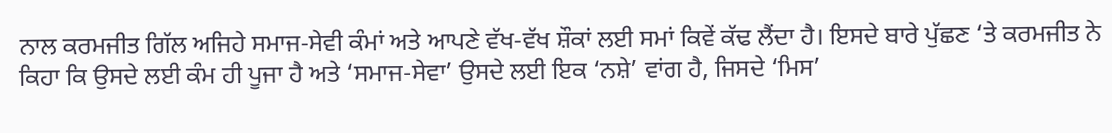ਨਾਲ ਕਰਮਜੀਤ ਗਿੱਲ ਅਜਿਹੇ ਸਮਾਜ-ਸੇਵੀ ਕੰਮਾਂ ਅਤੇ ਆਪਣੇ ਵੱਖ-ਵੱਖ ਸ਼ੌਕਾਂ ਲਈ ਸਮਾਂ ਕਿਵੇਂ ਕੱਢ ਲੈਂਦਾ ਹੈ। ਇਸਦੇ ਬਾਰੇ ਪੁੱਛਣ ‘ਤੇ ਕਰਮਜੀਤ ਨੇ ਕਿਹਾ ਕਿ ਉਸਦੇ ਲਈ ਕੰਮ ਹੀ ਪੂਜਾ ਹੈ ਅਤੇ ‘ਸਮਾਜ-ਸੇਵਾ’ ਉਸਦੇ ਲਈ ਇਕ ‘ਨਸ਼ੇ’ ਵਾਂਗ ਹੈ, ਜਿਸਦੇ ‘ਮਿਸ’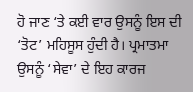ਹੋ ਜਾਣ ‘ਤੇ ਕਈ ਵਾਰ ਉਸਨੂੰ ਇਸ ਦੀ ‘ਤੋਟ’ ਮਹਿਸੂਸ ਹੁੰਦੀ ਹੈ। ਪ੍ਰਮਾਤਮਾ ਉਸਨੂੰ ‘ਸੇਵਾ’ ਦੇ ਇਹ ਕਾਰਜ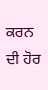ਕਰਨ ਦੀ ਹੋਰ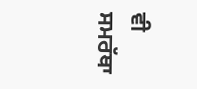ਵੀ ਸਮਰੱਥਾ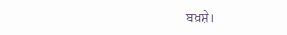ਬਖ਼ਸ਼ੇ।